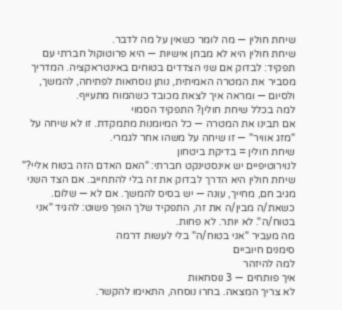שיחת חולין — מה לומר כשאין על מה לדבר.
שיחת חולין היא לא מבחן אישיות — היא פרוטוקול חברתי עם תפקיד: לבדוק אם שני הצדדים בטוחים באינטראקציה. המדריך מסביר את המטרה האמיתית, נותן נוסחאות לפתיחה, להמשך, ולסיום — ומראה איך לצאת מכובד כשהמוח מתעייף.
למה בכלל שיחת חולין? התפקיד הסמוי
אם תבינו את המטרה — כל המיומנות מתמקדת. זו לא שיחה על "מזג אוויר" — זו שיחה על משהו אחר לגמרי.
שיחת חולין = בדיקת ביטחון
לנוירוטיפיים יש אינסטינקט חברתי: "האם האדם הזה בטוח אליי?" שיחת חולין היא הדרך לבדוק את זה בלי להתחייב. אם הצד השני מגיב חם, מחייך, עונה — יש בסיס להמשך. אם לא — שלום.
כשאת/ה מבין/ה את זה, התפקיד שלך הופך פשוט: להגיד "אני בטוח/ה". לא יותר. לא פחות.
מה מעביר "אני בטוח/ה" בלי לעשות דרמה
סימנים חיוביים
למה להיזהר
איך פותחים — 3 נוסחאות
לא צריך המצאה. בחרו נוסחה, התאימו להקשר.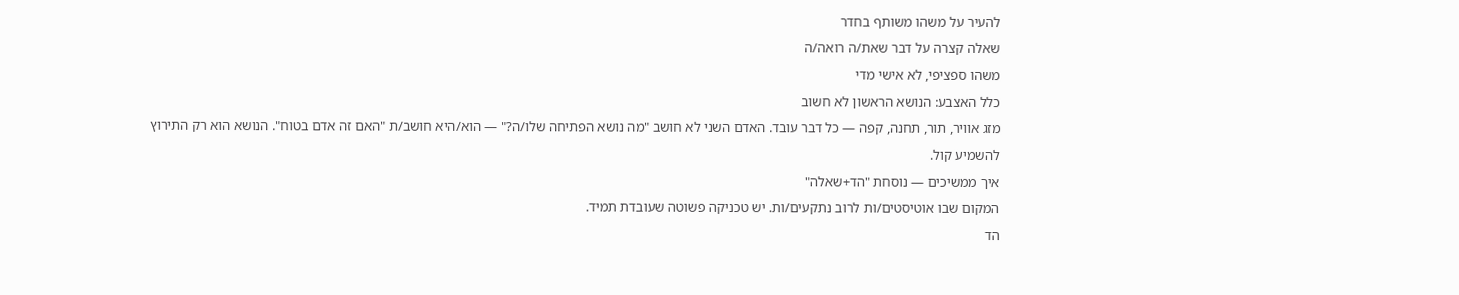להעיר על משהו משותף בחדר
שאלה קצרה על דבר שאת/ה רואה/ה
משהו ספציפי, לא אישי מדי
כלל האצבע: הנושא הראשון לא חשוב
מזג אוויר, תור, תחנה, קפה — כל דבר עובד. האדם השני לא חושב "מה נושא הפתיחה שלו/ה?" — הוא/היא חושב/ת "האם זה אדם בטוח". הנושא הוא רק התירוץ להשמיע קול.
איך ממשיכים — נוסחת "הד+שאלה"
המקום שבו אוטיסטים/ות לרוב נתקעים/ות. יש טכניקה פשוטה שעובדת תמיד.
הד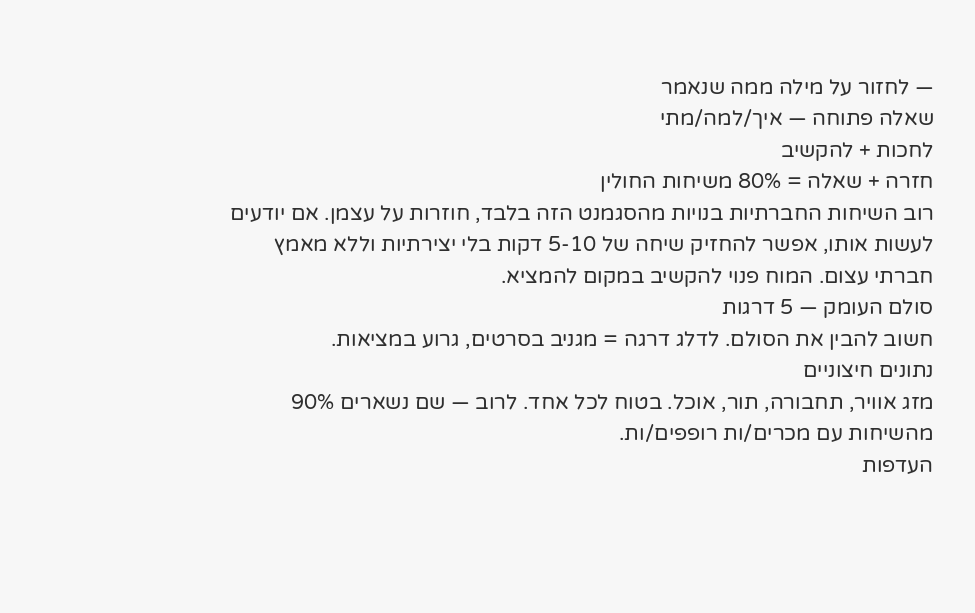— לחזור על מילה ממה שנאמר
שאלה פתוחה — איך/למה/מתי
לחכות + להקשיב
חזרה + שאלה = 80% משיחות החולין
רוב השיחות החברתיות בנויות מהסגמנט הזה בלבד, חוזרות על עצמן. אם יודעים לעשות אותו, אפשר להחזיק שיחה של 5-10 דקות בלי יצירתיות וללא מאמץ חברתי עצום. המוח פנוי להקשיב במקום להמציא.
סולם העומק — 5 דרגות
חשוב להבין את הסולם. לדלג דרגה = מגניב בסרטים, גרוע במציאות.
נתונים חיצוניים
מזג אוויר, תחבורה, תור, אוכל. בטוח לכל אחד. לרוב — שם נשארים 90% מהשיחות עם מכרים/ות רופפים/ות.
העדפות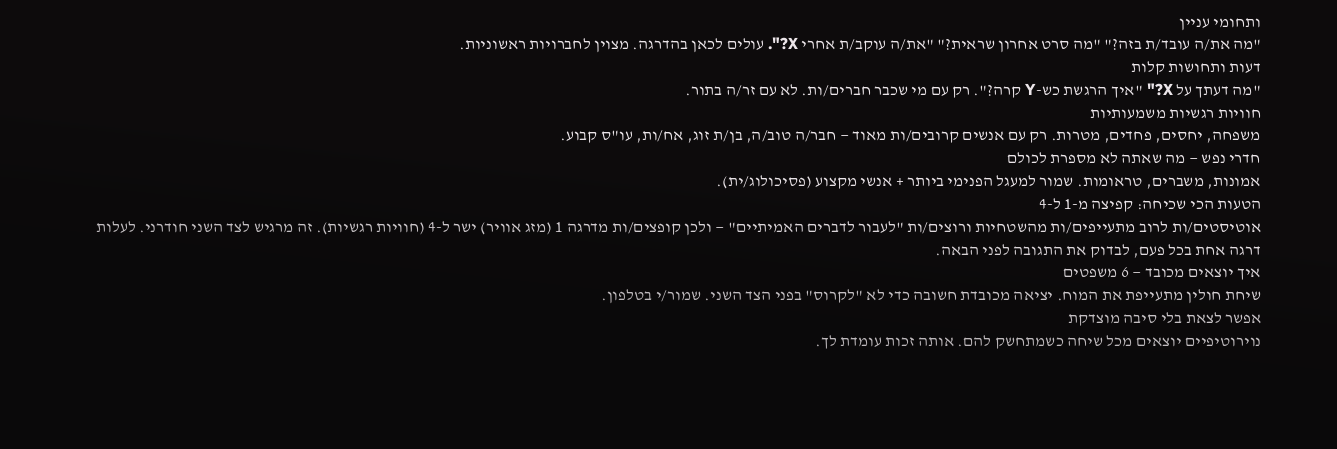ותחומי עניין
"מה את/ה עובד/ת בזה?" "מה סרט אחרון שראית?" "את/ה עוקב/ת אחרי X?". עולים לכאן בהדרגה. מצוין לחברויות ראשוניות.
דעות ותחושות קלות
"מה דעתך על X?" "איך הרגשת כש-Y קרה?". רק עם מי שכבר חברים/ות. לא עם זר/ה בתור.
חוויות רגשיות משמעותיות
משפחה, יחסים, פחדים, מטרות. רק עם אנשים קרובים/ות מאוד — חבר/ה טוב/ה, בן/ת זוג, אח/ות, עו"ס קבוע.
חדרי נפש — מה שאתה לא מספרת לכולם
אמונות, משברים, טראומות. שמור למעגל הפנימי ביותר + אנשי מקצוע (פסיכולוג/ית).
הטעות הכי שכיחה: קפיצה מ-1 ל-4
אוטיסטים/ות לרוב מתעייפים/ות מהשטחיות ורוצים/ות "לעבור לדברים האמיתיים" — ולכן קופצים/ות מדרגה 1 (מזג אוויר) ישר ל-4 (חוויות רגשיות). זה מרגיש לצד השני חודרני. לעלות דרגה אחת בכל פעם, לבדוק את התגובה לפני הבאה.
איך יוצאים מכובד — 6 משפטים
שיחת חולין מתעייפת את המוח. יציאה מכובדת חשובה כדי לא "לקרוס" בפני הצד השני. שמור/י בטלפון.
אפשר לצאת בלי סיבה מוצדקת
נוירוטיפיים יוצאים מכל שיחה כשמתחשק להם. אותה זכות עומדת לך.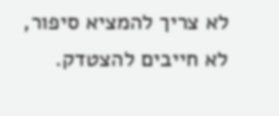לא צריך להמציא סיפור, לא חייבים להצטדק.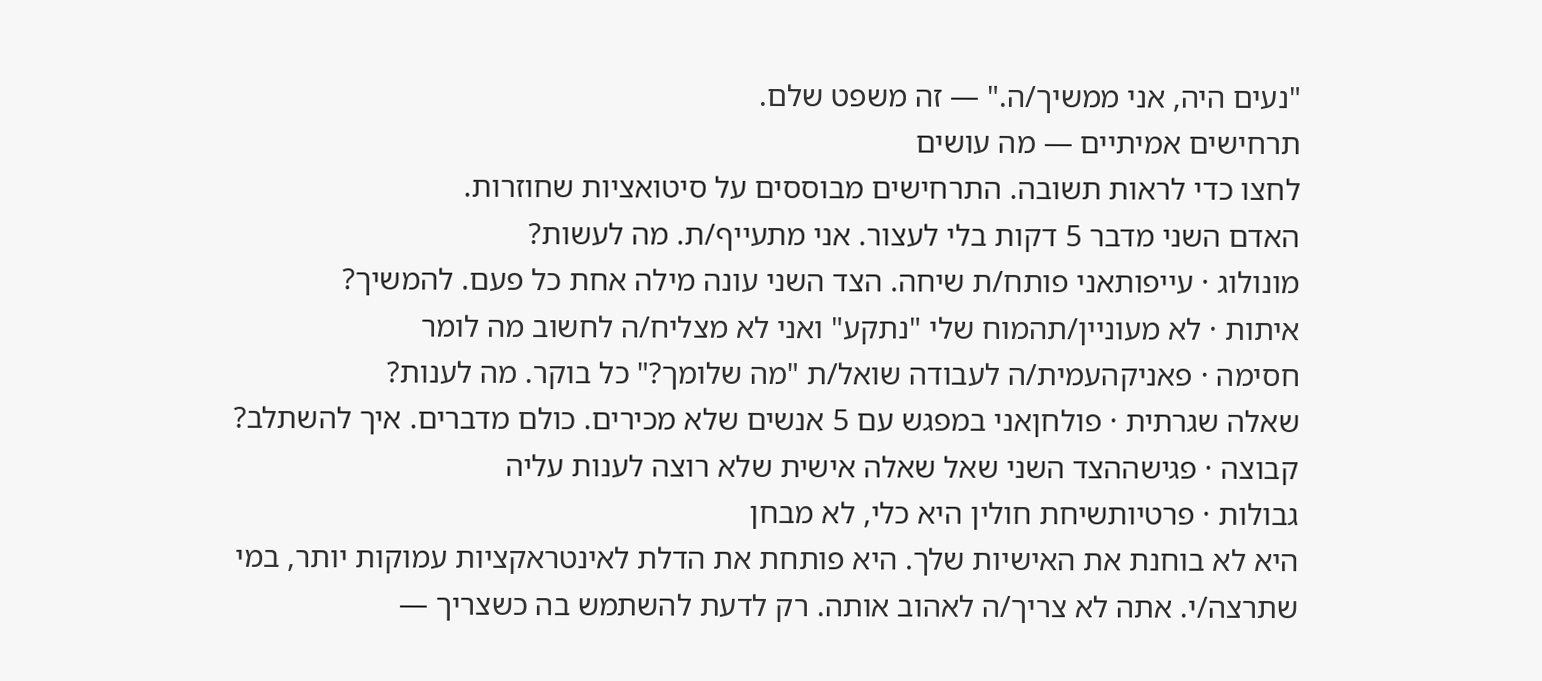"נעים היה, אני ממשיך/ה." — זה משפט שלם.
תרחישים אמיתיים — מה עושים
לחצו כדי לראות תשובה. התרחישים מבוססים על סיטואציות שחוזרות.
האדם השני מדבר 5 דקות בלי לעצור. אני מתעייף/ת. מה לעשות?
מונולוג · עייפותאני פותח/ת שיחה. הצד השני עונה מילה אחת כל פעם. להמשיך?
איתות · לא מעוניין/תהמוח שלי "נתקע" ואני לא מצליח/ה לחשוב מה לומר
חסימה · פאניקהעמית/ה לעבודה שואל/ת "מה שלומך?" כל בוקר. מה לענות?
שאלה שגרתית · פולחןאני במפגש עם 5 אנשים שלא מכירים. כולם מדברים. איך להשתלב?
קבוצה · פגישההצד השני שאל שאלה אישית שלא רוצה לענות עליה
גבולות · פרטיותשיחת חולין היא כלי, לא מבחן
היא לא בוחנת את האישיות שלך. היא פותחת את הדלת לאינטראקציות עמוקות יותר, במי שתרצה/י. אתה לא צריך/ה לאהוב אותה. רק לדעת להשתמש בה כשצריך —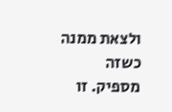ולצאת ממנה כשזה מספיק. זו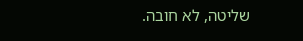שליטה, לא חובה.